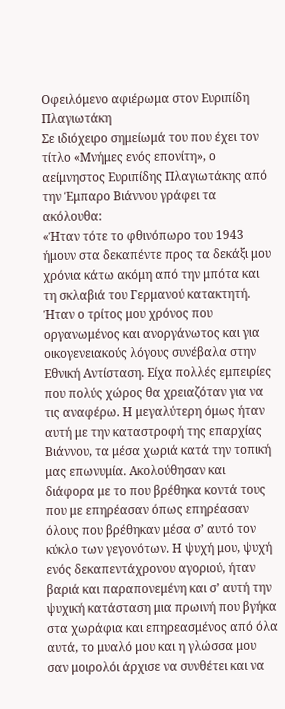Οφειλόμενο αφιέρωμα στον Ευριπίδη Πλαγιωτάκη
Σε ιδιόχειρο σημείωμά του που έχει τον τίτλο «Μνήμες ενός επονίτη», ο αείμνηστος Ευριπίδης Πλαγιωτάκης από την Έμπαρο Βιάννου γράφει τα ακόλουθα:
«Ήταν τότε το φθινόπωρο του 1943 ήμουν στα δεκαπέντε προς τα δεκάξι μου χρόνια κάτω ακόμη από την μπότα και τη σκλαβιά του Γερμανού κατακτητή. Ήταν ο τρίτος μου χρόνος που οργανωμένος και ανοργάνωτος και για οικογενειακούς λόγους συνέβαλα στην Εθνική Αντίσταση. Είχα πολλές εμπειρίες που πολύς χώρος θα χρειαζόταν για να τις αναφέρω. Η μεγαλύτερη όμως ήταν αυτή με την καταστροφή της επαρχίας Βιάννου, τα μέσα χωριά κατά την τοπική μας επωνυμία. Ακολούθησαν και διάφορα με το που βρέθηκα κοντά τους που με επηρέασαν όπως επηρέασαν όλους που βρέθηκαν μέσα σ’ αυτό τον κύκλο των γεγονότων. Η ψυχή μου, ψυχή ενός δεκαπεντάχρονου αγοριού, ήταν βαριά και παραπονεμένη και σ’ αυτή την ψυχική κατάσταση μια πρωινή που βγήκα στα χωράφια και επηρεασμένος από όλα αυτά, το μυαλό μου και η γλώσσα μου σαν μοιρολόι άρχισε να συνθέτει και να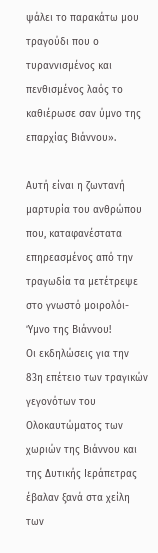ψάλει το παρακάτω μου τραγούδι που ο τυραννισμένος και πενθισμένος λαός το καθιέρωσε σαν ύμνο της επαρχίας Βιάννου».

Αυτή είναι η ζωντανή μαρτυρία του ανθρώπου που, καταφανέστατα επηρεασμένος από την τραγωδία τα μετέτρεψε στο γνωστό μοιρολόι-Ύμνο της Βιάννου!
Οι εκδηλώσεις για την 83η επέτειο των τραγικών γεγονότων του Ολοκαυτώματος των χωριών της Βιάννου και της Δυτικής Ιεράπετρας έβαλαν ξανά στα χείλη των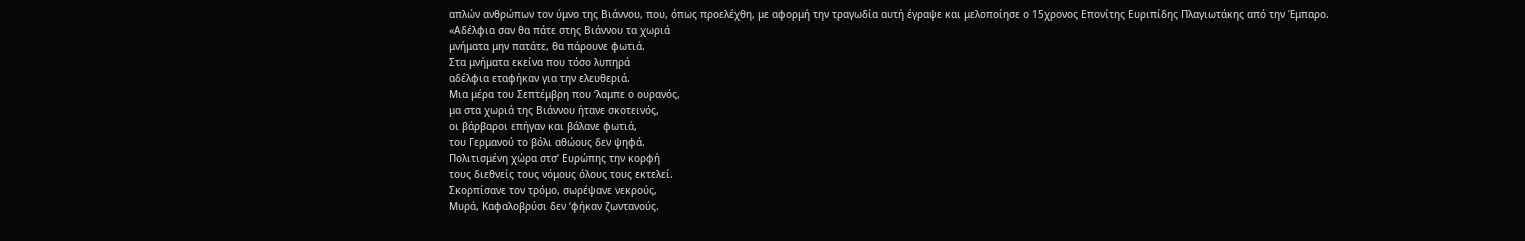απλών ανθρώπων τον ύμνο της Βιάννου, που, όπως προελέχθη, με αφορμή την τραγωδία αυτή έγραψε και μελοποίησε ο 15χρονος Επονίτης Ευριπίδης Πλαγιωτάκης από την Έμπαρο.
«Αδέλφια σαν θα πάτε στης Βιάννου τα χωριά
μνήματα μην πατάτε, θα πάρουνε φωτιά.
Στα μνήματα εκείνα που τόσο λυπηρά
αδέλφια εταφήκαν για την ελευθεριά.
Μια μέρα του Σεπτέμβρη που ‘λαμπε ο ουρανός,
μα στα χωριά της Βιάννου ήτανε σκοτεινός,
οι βάρβαροι επήγαν και βάλανε φωτιά,
του Γερμανού το βόλι αθώους δεν ψηφά.
Πολιτισμένη χώρα στσ’ Ευρώπης την κορφή
τους διεθνείς τους νόμους όλους τους εκτελεί.
Σκορπίσανε τον τρόμο, σωρέψανε νεκρούς,
Μυρά, Καφαλοβρύσι δεν ‘φήκαν ζωντανούς.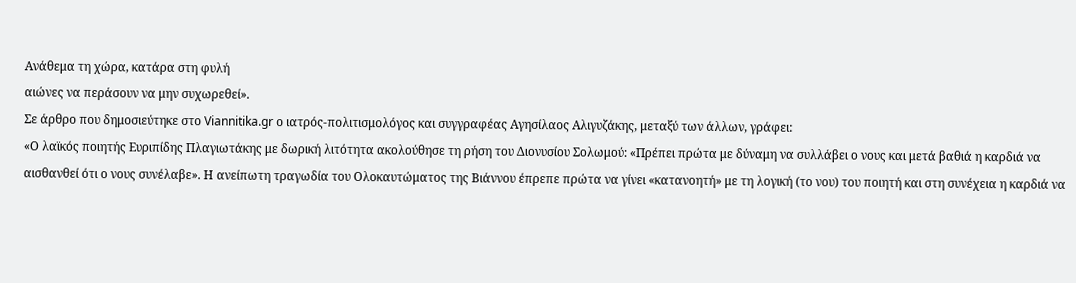Ανάθεμα τη χώρα, κατάρα στη φυλή
αιώνες να περάσουν να μην συχωρεθεί».
Σε άρθρο που δημοσιεύτηκε στο Viannitika.gr ο ιατρός-πολιτισμολόγος και συγγραφέας Αγησίλαος Αλιγυζάκης, μεταξύ των άλλων, γράφει:
«Ο λαϊκός ποιητής Ευριπίδης Πλαγιωτάκης με δωρική λιτότητα ακολούθησε τη ρήση του Διονυσίου Σολωμού: «Πρέπει πρώτα με δύναμη να συλλάβει ο νους και μετά βαθιά η καρδιά να αισθανθεί ότι ο νους συνέλαβε». Η ανείπωτη τραγωδία του Ολοκαυτώματος της Βιάννου έπρεπε πρώτα να γίνει «κατανοητή» με τη λογική (το νου) του ποιητή και στη συνέχεια η καρδιά να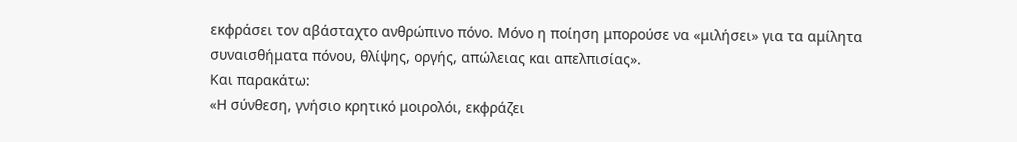εκφράσει τον αβάσταχτο ανθρώπινο πόνο. Μόνο η ποίηση μπορούσε να «μιλήσει» για τα αμίλητα συναισθήματα πόνου, θλίψης, οργής, απώλειας και απελπισίας».
Και παρακάτω:
«Η σύνθεση, γνήσιο κρητικό μοιρολόι, εκφράζει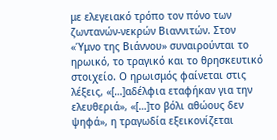με ελεγειακό τρόπο τον πόνο των ζωντανών-νεκρών Βιαννιτών. Στον «Ύμνο της Βιάννου» συναιρούνται το ηρωικό, το τραγικό και το θρησκευτικό στοιχείο. Ο ηρωισμός φαίνεται στις λέξεις, «[…]αδέλφια εταφήκαν για την ελευθεριά», «[…]το βόλι αθώους δεν ψηφά», η τραγωδία εξεικονίζεται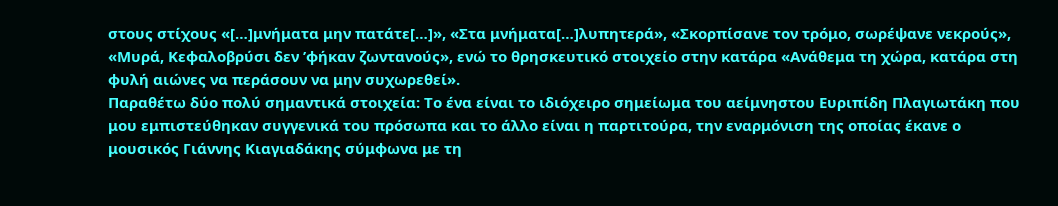στους στίχους «[…]μνήματα μην πατάτε[…]», «Στα μνήματα[…]λυπητερά», «Σκορπίσανε τον τρόμο, σωρέψανε νεκρούς», «Μυρά, Κεφαλοβρύσι δεν ’φήκαν ζωντανούς», ενώ το θρησκευτικό στοιχείο στην κατάρα «Ανάθεμα τη χώρα, κατάρα στη φυλή αιώνες να περάσουν να μην συχωρεθεί».
Παραθέτω δύο πολύ σημαντικά στοιχεία: Το ένα είναι το ιδιόχειρο σημείωμα του αείμνηστου Ευριπίδη Πλαγιωτάκη που μου εμπιστεύθηκαν συγγενικά του πρόσωπα και το άλλο είναι η παρτιτούρα, την εναρμόνιση της οποίας έκανε ο μουσικός Γιάννης Κιαγιαδάκης σύμφωνα με τη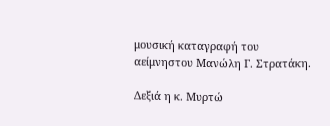μουσική καταγραφή του αείμνηστου Μανώλη Γ. Στρατάκη.

Δεξιά η κ. Μυρτώ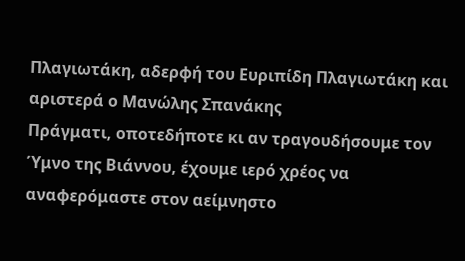Πλαγιωτάκη, αδερφή του Ευριπίδη Πλαγιωτάκη και αριστερά ο Μανώλης Σπανάκης
Πράγματι, οποτεδήποτε κι αν τραγουδήσουμε τον Ύμνο της Βιάννου, έχουμε ιερό χρέος να αναφερόμαστε στον αείμνηστο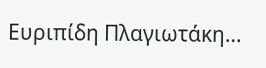Ευριπίδη Πλαγιωτάκη…